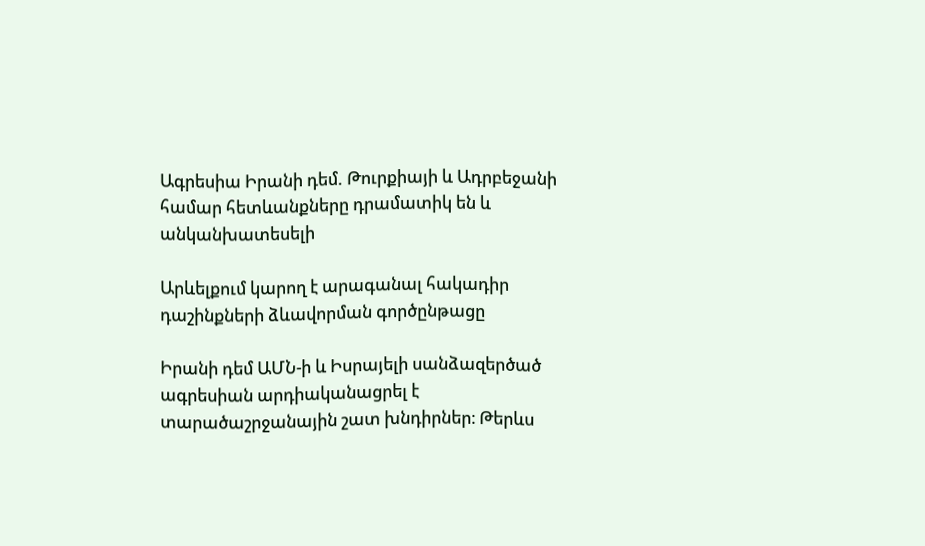Ագրեսիա Իրանի դեմ. Թուրքիայի և Ադրբեջանի համար հետևանքները դրամատիկ են և անկանխատեսելի

Արևելքում կարող է արագանալ հակադիր դաշինքների ձևավորման գործընթացը

Իրանի դեմ ԱՄՆ-ի և Իսրայելի սանձազերծած ագրեսիան արդիականացրել է տարածաշրջանային շատ խնդիրներ։ Թերևս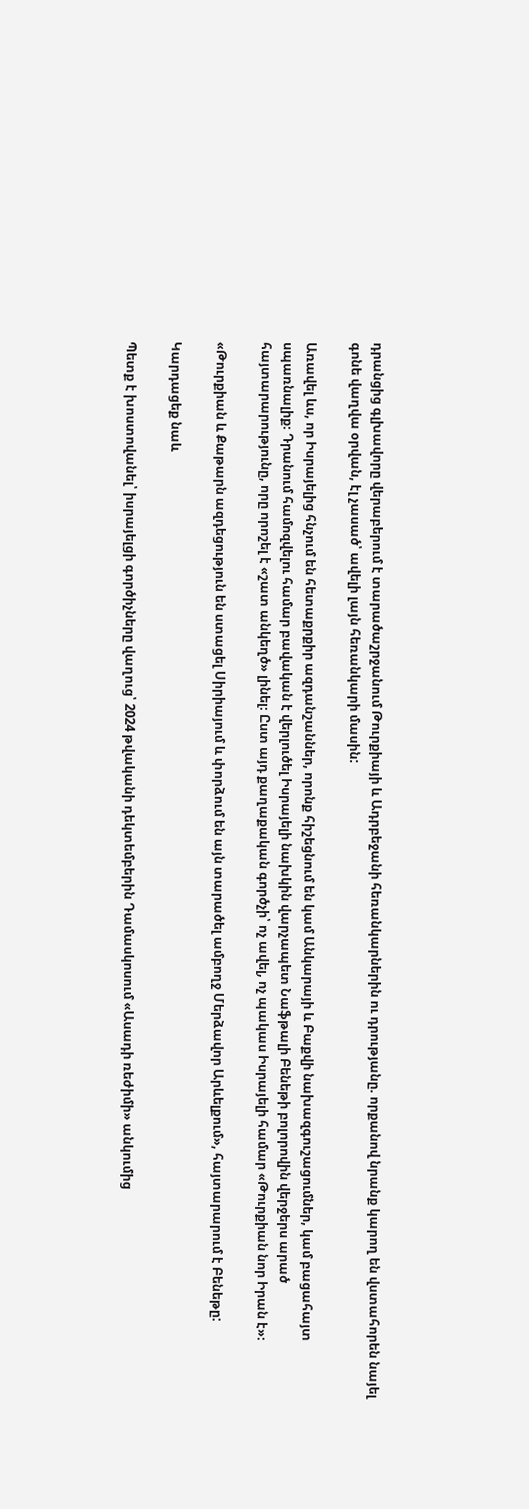դրանցից գլխավորը վերաբերում է տարածաշրջանում Թուրքիայի և Ադրբեջանի հեռանկարներին ու դրությանը. որքանով նրանք կարող են վստահորեն նայել գոնե վաղվա օրվան, էլ չասած՝ ավելի լայն հեռանկարի մասին:

Առավել ևս, որ Իսրայելից հնչում են հետաքրքիր ազդանշաններ, որոնք հիշեցնում են կամ Անկարայի և Բաքվի նախազգուշացումներ, կամ բացահայտ սպառնալիք։ Դրանում համոզվելու համար բավական է վերլուծել Իսրայելի նախկին վարչապետ Նաֆթալի Բենեթի բոլորովին վերջերս արած հայտարարությունը, որը որոշել է «շատ անկեղծ» լինել։ Ըստ այդ քաղաքական գործչի՝ ոչ ավել, ոչ պակաս Իսրայելի համար «Թուրքիան նոր Իրան է»։

«Թուրքիան և Քաթարն ազդեցություն են ստացել Սիրիայում և փորձում են այն տարածել ամբողջ Մերձավոր Արևելքում», հայտարարում է Բենեթը:

Կարդացեք նաև

Պետք է խոստովանել՝ իսրայելցի գործիչները վաղուց՝ 2024 թվականի դեկտեմբերին Դամասկոսում «Ասադի ռեժիմի» անկումից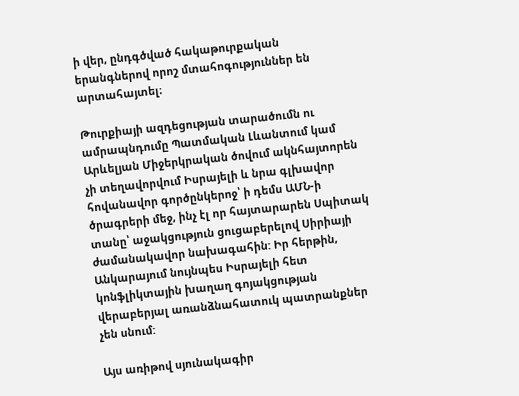ի վեր, ընդգծված հակաթուրքական երանգներով որոշ մտահոգություններ են արտահայտել։

Թուրքիայի ազդեցության տարածումն ու ամրապնդումը Պատմական Լևանտում կամ Արևելյան Միջերկրական ծովում ակնհայտորեն չի տեղավորվում Իսրայելի և նրա գլխավոր հովանավոր գործընկերոջ՝ ի դեմս ԱՄՆ-ի ծրագրերի մեջ, ինչ էլ որ հայտարարեն Սպիտակ տանը՝ աջակցություն ցուցաբերելով Սիրիայի ժամանակավոր նախագահին: Իր հերթին, Անկարայում նույնպես Իսրայելի հետ կոնֆլիկտային խաղաղ գոյակցության վերաբերյալ առանձնահատուկ պատրանքներ չեն սնում:

Այս առիթով սյունակագիր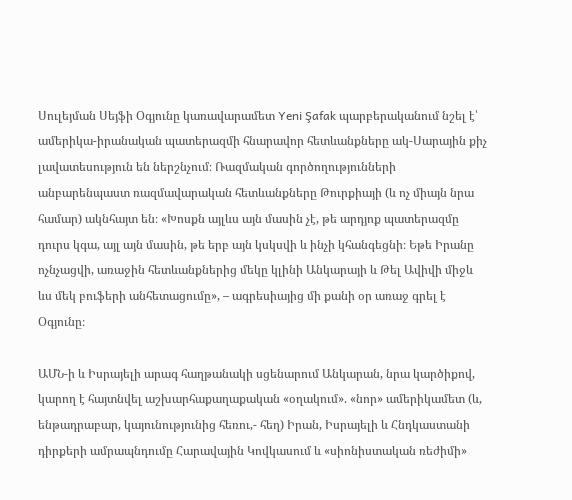Սուլեյման Սեյֆի Օգյունը կառավարամետ Yeni Şafak պարբերականում նշել է՝ ամերիկա-իրանական պատերազմի հնարավոր հետևանքները ակ-Սարային քիչ լավատեսություն են ներշնչում։ Ռազմական գործողությունների անբարենպաստ ռազմավարական հետևանքները Թուրքիայի (և ոչ միայն նրա համար) ակնհայտ են։ «Խոսքն այլևս այն մասին չէ, թե արդյոք պատերազմը դուրս կգա, այլ այն մասին, թե երբ այն կսկսվի և ինչի կհանգեցնի։ Եթե Իրանը ոչնչացվի, առաջին հետևանքներից մեկը կլինի Անկարայի և Թել Ավիվի միջև ևս մեկ բուֆերի անհետացումը», – ագրեսիայից մի քանի օր առաջ գրել է Օգյունը։

ԱՄՆ-ի և Իսրայելի արագ հաղթանակի սցենարում Անկարան, նրա կարծիքով, կարող է հայտնվել աշխարհաքաղաքական «օղակում». «նոր» ամերիկամետ (և, ենթադրաբար, կայունությունից հեռու,- հեղ) Իրան, Իսրայելի և Հնդկաստանի դիրքերի ամրապնդումը Հարավային Կովկասում և «սիոնիստական ռեժիմի»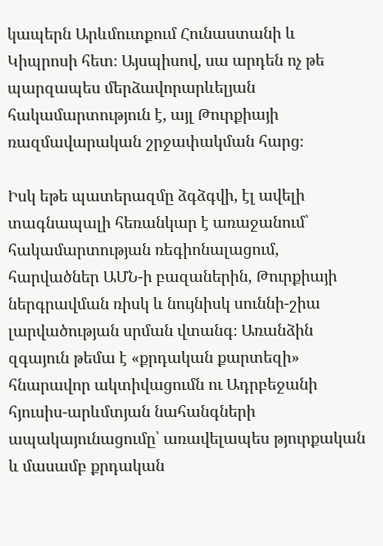կապերն Արևմուտքում Հունաստանի և Կիպրոսի հետ։ Այսպիսով, սա արդեն ոչ թե պարզապես մերձավորարևելյան հակամարտություն է, այլ Թուրքիայի ռազմավարական շրջափակման հարց։

Իսկ եթե պատերազմը ձգձգվի, էլ ավելի տագնապալի հեռանկար է առաջանում՝ հակամարտության ռեգիոնալացում, հարվածներ ԱՄՆ-ի բազաներին, Թուրքիայի ներգրավման ռիսկ և նույնիսկ սուննի-շիա լարվածության սրման վտանգ։ Առանձին զգայուն թեմա է «քրդական քարտեզի» հնարավոր ակտիվացումն ու Ադրբեջանի հյուսիս-արևմտյան նահանգների ապակայունացումը՝ առավելապես թյուրքական և մասամբ քրդական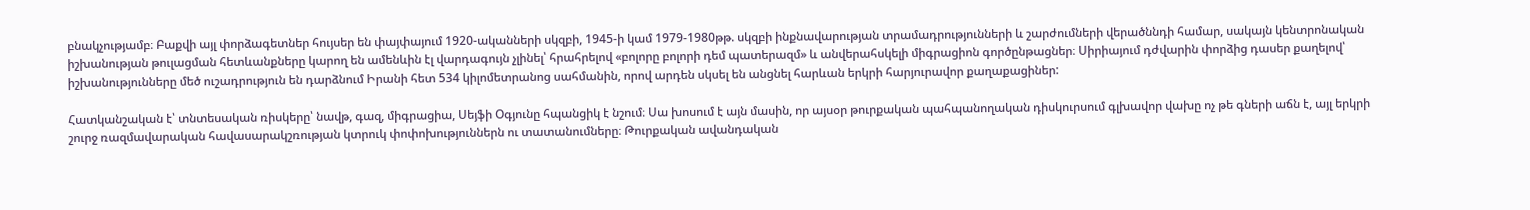բնակչությամբ։ Բաքվի այլ փորձագետներ հույսեր են փայփայում 1920-ականների սկզբի, 1945-ի կամ 1979-1980թթ. սկզբի ինքնավարության տրամադրությունների և շարժումների վերածննդի համար, սակայն կենտրոնական իշխանության թուլացման հետևանքները կարող են ամենևին էլ վարդագույն չլինել՝ հրահրելով «բոլորը բոլորի դեմ պատերազմ» և անվերահսկելի միգրացիոն գործընթացներ։ Սիրիայում դժվարին փորձից դասեր քաղելով՝ իշխանությունները մեծ ուշադրություն են դարձնում Իրանի հետ 534 կիլոմետրանոց սահմանին, որով արդեն սկսել են անցնել հարևան երկրի հարյուրավոր քաղաքացիներ:

Հատկանշական է՝ տնտեսական ռիսկերը՝ նավթ, գազ, միգրացիա, Սեյֆի Օգյունը հպանցիկ է նշում։ Սա խոսում է այն մասին, որ այսօր թուրքական պահպանողական դիսկուրսում գլխավոր վախը ոչ թե գների աճն է, այլ երկրի շուրջ ռազմավարական հավասարակշռության կտրուկ փոփոխություններն ու տատանումները։ Թուրքական ավանդական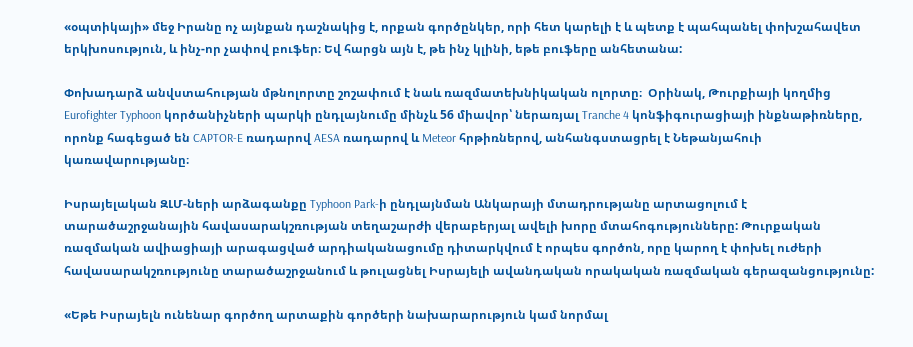«օպտիկայի» մեջ Իրանը ոչ այնքան դաշնակից է, որքան գործընկեր, որի հետ կարելի է և պետք է պահպանել փոխշահավետ երկխոսություն, և ինչ-որ չափով բուֆեր։ Եվ հարցն այն է, թե ինչ կլինի, եթե բուֆերը անհետանա:

Փոխադարձ անվստահության մթնոլորտը շոշափում է նաև ռազմատեխնիկական ոլորտը։  Օրինակ, Թուրքիայի կողմից Eurofighter Typhoon կործանիչների պարկի ընդլայնումը մինչև 56 միավոր՝ ներառյալ Tranche 4 կոնֆիգուրացիայի ինքնաթիռները, որոնք հագեցած են CAPTOR-E ռադարով AESA ռադարով և Meteor հրթիռներով, անհանգստացրել է Նեթանյահուի կառավարությանը։

Իսրայելական ԶԼՄ-ների արձագանքը Typhoon Park-ի ընդլայնման Անկարայի մտադրությանը արտացոլում է տարածաշրջանային հավասարակշռության տեղաշարժի վերաբերյալ ավելի խորը մտահոգությունները: Թուրքական ռազմական ավիացիայի արագացված արդիականացումը դիտարկվում է որպես գործոն, որը կարող է փոխել ուժերի հավասարակշռությունը տարածաշրջանում և թուլացնել Իսրայելի ավանդական որակական ռազմական գերազանցությունը:

«Եթե Իսրայելն ունենար գործող արտաքին գործերի նախարարություն կամ նորմալ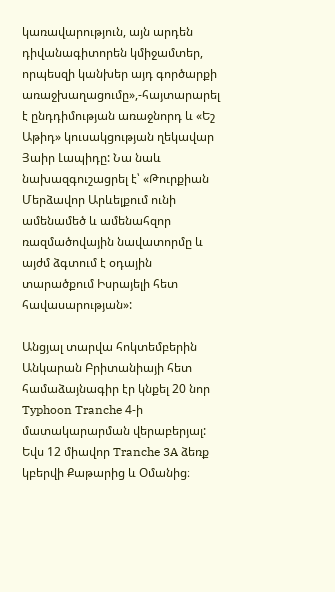կառավարություն, այն արդեն դիվանագիտորեն կմիջամտեր, որպեսզի կանխեր այդ գործարքի առաջխաղացումը»,-հայտարարել է ընդդիմության առաջնորդ և «Եշ Աթիդ» կուսակցության ղեկավար Յաիր Լապիդը: Նա նաև նախազգուշացրել է՝ «Թուրքիան Մերձավոր Արևելքում ունի ամենամեծ և ամենահզոր ռազմածովային նավատորմը և այժմ ձգտում է օդային տարածքում Իսրայելի հետ հավասարության»:

Անցյալ տարվա հոկտեմբերին Անկարան Բրիտանիայի հետ համաձայնագիր էր կնքել 20 նոր Typhoon Tranche 4-ի մատակարարման վերաբերյալ: Եվս 12 միավոր Tranche 3A ձեռք կբերվի Քաթարից և Օմանից։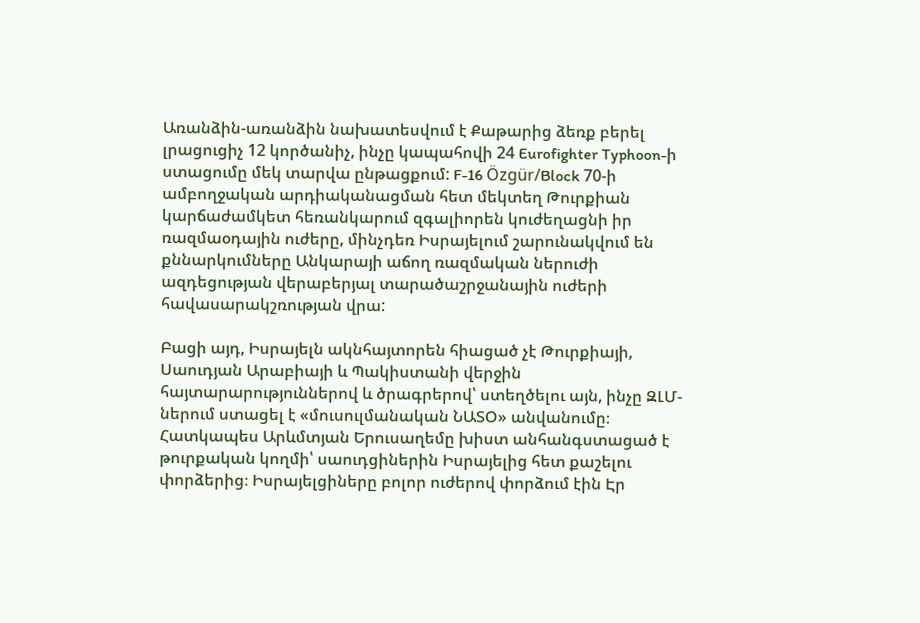Առանձին-առանձին նախատեսվում է Քաթարից ձեռք բերել լրացուցիչ 12 կործանիչ, ինչը կապահովի 24 Eurofighter Typhoon-ի ստացումը մեկ տարվա ընթացքում: F-16 Özgür/Block 70-ի ամբողջական արդիականացման հետ մեկտեղ Թուրքիան կարճաժամկետ հեռանկարում զգալիորեն կուժեղացնի իր ռազմաօդային ուժերը, մինչդեռ Իսրայելում շարունակվում են քննարկումները Անկարայի աճող ռազմական ներուժի ազդեցության վերաբերյալ տարածաշրջանային ուժերի հավասարակշռության վրա:

Բացի այդ, Իսրայելն ակնհայտորեն հիացած չէ Թուրքիայի, Սաուդյան Արաբիայի և Պակիստանի վերջին հայտարարություններով և ծրագրերով՝ ստեղծելու այն, ինչը ԶԼՄ-ներում ստացել է «մուսուլմանական ՆԱՏՕ» անվանումը։ Հատկապես Արևմտյան Երուսաղեմը խիստ անհանգստացած է թուրքական կողմի՝ սաուդցիներին Իսրայելից հետ քաշելու փորձերից։ Իսրայելցիները բոլոր ուժերով փորձում էին Էր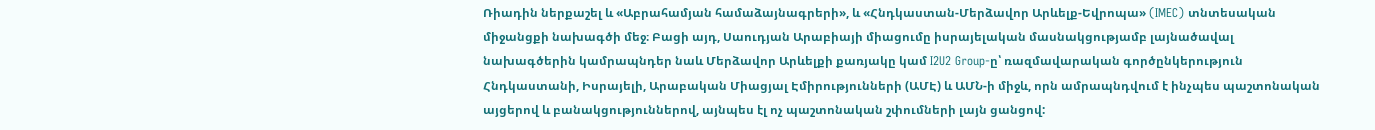Ռիադին ներքաշել և «Աբրահամյան համաձայնագրերի», և «Հնդկաստան-Մերձավոր Արևելք-Եվրոպա» (IMEC) տնտեսական միջանցքի նախագծի մեջ։ Բացի այդ, Սաուդյան Արաբիայի միացումը իսրայելական մասնակցությամբ լայնածավալ նախագծերին կամրապնդեր նաև Մերձավոր Արևելքի քառյակը կամ I2U2 Group-ը՝ ռազմավարական գործընկերություն Հնդկաստանի, Իսրայելի, Արաբական Միացյալ Էմիրությունների (ԱՄԷ) և ԱՄՆ-ի միջև, որն ամրապնդվում է ինչպես պաշտոնական այցերով և բանակցություններով, այնպես էլ ոչ պաշտոնական շփումների լայն ցանցով: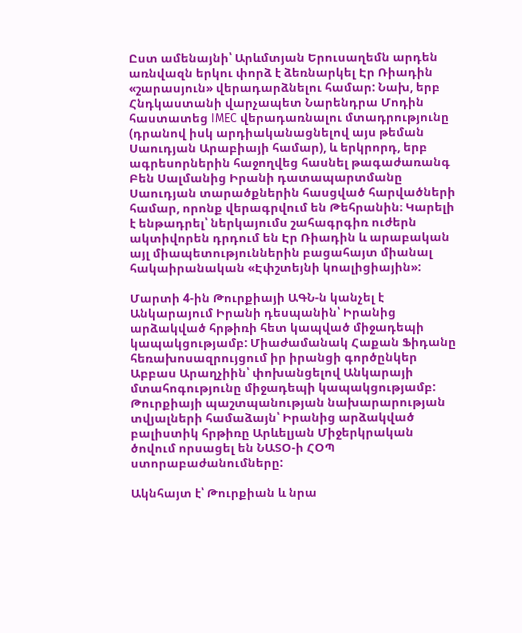Ըստ ամենայնի՝ Արևմտյան Երուսաղեմն արդեն առնվազն երկու փորձ է ձեռնարկել Էր Ռիադին «շարասյուն» վերադարձնելու համար: Նախ, երբ Հնդկաստանի վարչապետ Նարենդրա Մոդին հաստատեց IMEC վերադառնալու մտադրությունը (դրանով իսկ արդիականացնելով այս թեման Սաուդյան Արաբիայի համար), և երկրորդ, երբ ագրեսորներին հաջողվեց հասնել թագաժառանգ Բեն Սալմանից Իրանի դատապարտմանը Սաուդյան տարածքներին հասցված հարվածների համար, որոնք վերագրվում են Թեհրանին։ Կարելի է ենթադրել՝ ներկայումս շահագրգիռ ուժերն ակտիվորեն դրդում են Էր Ռիադին և արաբական այլ միապետություններին բացահայտ միանալ հակաիրանական «Էփշտեյնի կոալիցիային»:

Մարտի 4-ին Թուրքիայի ԱԳՆ-ն կանչել է Անկարայում Իրանի դեսպանին՝ Իրանից արձակված հրթիռի հետ կապված միջադեպի կապակցությամբ: Միաժամանակ Հաքան Ֆիդանը հեռախոսազրույցում իր իրանցի գործընկեր Աբբաս Արաղչիին՝ փոխանցելով Անկարայի մտահոգությունը միջադեպի կապակցությամբ: Թուրքիայի պաշտպանության նախարարության տվյալների համաձայն՝ Իրանից արձակված բալիստիկ հրթիռը Արևելյան Միջերկրական ծովում որսացել են ՆԱՏՕ-ի ՀՕՊ ստորաբաժանումները:

Ակնհայտ է՝ Թուրքիան և նրա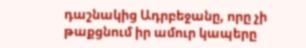դաշնակից Ադրբեջանը, որը չի թաքցնում իր ամուր կապերը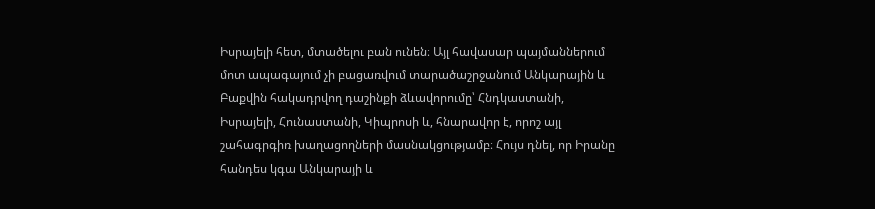Իսրայելի հետ, մտածելու բան ունեն։ Այլ հավասար պայմաններում մոտ ապագայում չի բացառվում տարածաշրջանում Անկարային և Բաքվին հակադրվող դաշինքի ձևավորումը՝ Հնդկաստանի, Իսրայելի, Հունաստանի, Կիպրոսի և, հնարավոր է, որոշ այլ շահագրգիռ խաղացողների մասնակցությամբ։ Հույս դնել, որ Իրանը հանդես կգա Անկարայի և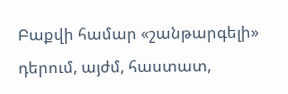Բաքվի համար «շանթարգելի» դերում, այժմ, հաստատ,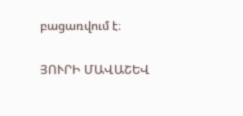բացառվում է։

ՅՈՒՐԻ ՄԱՎԱՇԵՎ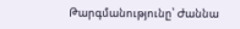Թարգմանությունը՝ Ժաննա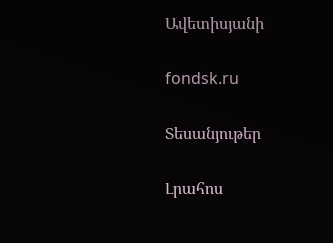Ավետիսյանի

fondsk.ru

Տեսանյութեր

Լրահոս